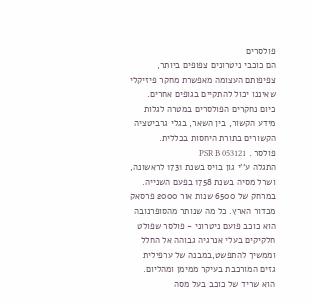פולסרים
הם כוכבי ניטרונים צפופים ביותר, צפיפותם העצומה מאפשרת מחקר פיזיקלי שאיננו יכול להתקיים בגופים אחרים. כיום נחקרים הפולסרים במטרה לגלות מידע הקשור, בין השאר, בגלי גרביטציה הקשורים בתורת היחסות בכללית.
פולסר . PSR B 053121
התגלה ע''י גון בויס בשנת 1731 לראשונה, ושרל מסיה בשנת 1758 בפעם השנייה. במרחק של 6500 שנות אור 2000 פרסאק מכדור הארץ. כל מה שנותר מהסופרנובה הוא כוכב פועם ניטרוני - פולסר שפולט חלקיקים בעלי אנרגיה גבוהה אל החלל וממשיך להתפשט,במבנה של ערפילית גזים המורכבת בעיקר ממימן ומהליום.
הוא שריד של כוכב בעל מסה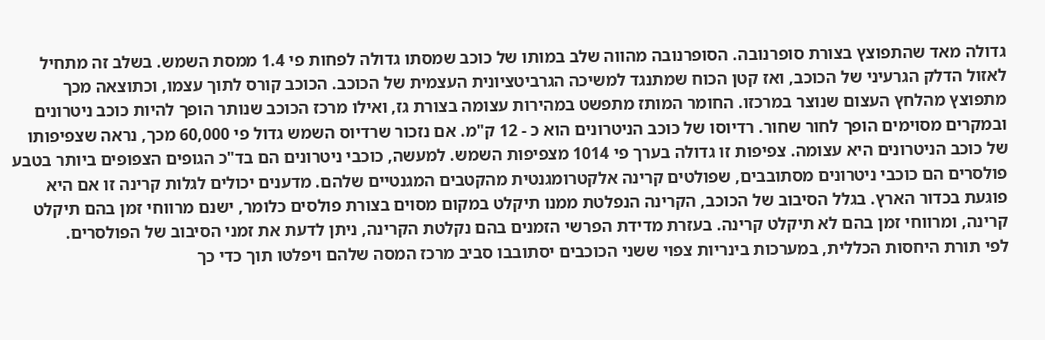גדולה מאד שהתפוצץ בצורת סופרנובה. הסופרנובה מהווה שלב במותו של כוכב שמסתו גדולה לפחות פי 1.4 ממסת השמש. בשלב זה מתחיל לאזול הדלק הגרעיני של הכוכב, ואז קטן הכוח שמתנגד למשיכה הגרביטציונית העצמית של הכוכב. הכוכב קורס לתוך עצמו, וכתוצאה מכך מתפוצץ מהלחץ העצום שנוצר במרכזו. החומר המותז מתפשט במהירות עצומה בצורת גז, ואילו מרכז הכוכב שנותר הופך להיות כוכב ניטרונים ובמקרים מסוימים הופך לחור שחור. רדיוסו של כוכב הניטרונים הוא כ - 12 ק"מ. אם נזכור שרדיוס השמש גדול פי 60,000 מכך, נראה שצפיפותו של כוכב הניטרונים היא עצומה. צפיפות זו גדולה בערך פי 1014 מצפיפות השמש. למעשה, כוכבי ניטרונים הם בד"כ הגופים הצפופים ביותר בטבע פולסרים הם כוכבי ניטרונים מסתובבים, שפולטים קרינה אלקטרומגנטית מהקטבים המגנטיים שלהם. מדענים יכולים לגלות קרינה זו אם היא פוגעת בכדור הארץ. בגלל הסיבוב של הכוכב, הקרינה הנפלטת ממנו תיקלט במקום מסוים בצורת פולסים כלומר, ישנם מרווחי זמן בהם תיקלט קרינה, ומרווחי זמן בהם לא תיקלט קרינה. בעזרת מדידת הפרשי הזמנים בהם נקלטת הקרינה, ניתן לדעת את זמני הסיבוב של הפולסרים.
לפי תורת היחסות הכללית, במערכות בינריות צפוי ששני הכוכבים יסתובבו סביב מרכז המסה שלהם ויפלטו תוך כדי כך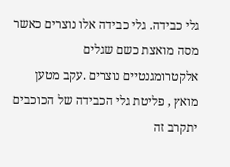גלי כבידה. גלי כבידה אלו נוצרים כאשר מסה מואצת כשם שגלים אלקטרומגנטיים נוצרים .עקב מטען מואץ , פליטת גלי הכבידה של הכוכבים יתקרב זה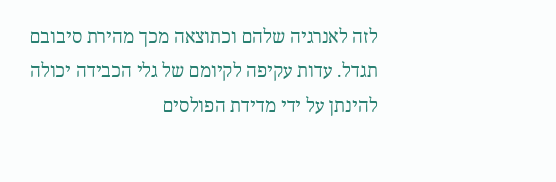לזה לאנרגיה שלהם וכתוצאה מכך מהירת סיבובם תגדל. עדות עקיפה לקיומם של גלי הכבידה יכולה להינתן על ידי מדידת הפולסים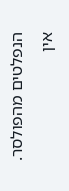הנפלטים מהפולסר.
אין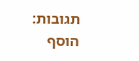תגובות:
הוסף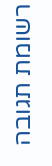רשומת תגובה